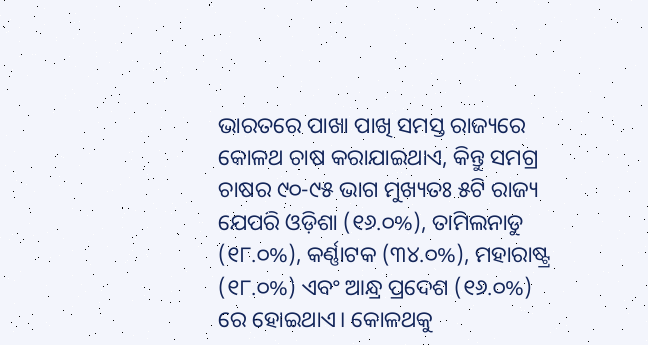ଭାରତରେ ପାଖା ପାଖି ସମସ୍ତ ରାଜ୍ୟରେ କୋଳଥ ଚାଷ କରାଯାଇଥାଏ, କିନ୍ତୁ ସମଗ୍ର ଚାଷର ୯୦-୯୫ ଭାଗ ମୁଖ୍ୟତଃ ୫ଟି ରାଜ୍ୟ ଯେପରି ଓଡ଼ିଶା (୧୬.୦%), ତାମିଲନାଡୁ (୧୮.୦%), କର୍ଣ୍ଣାଟକ (୩୪.୦%), ମହାରାଷ୍ଟ୍ର (୧୮.୦%) ଏବଂ ଆନ୍ଧ୍ର ପ୍ରଦେଶ (୧୬.୦%) ରେ ହୋଇଥାଏ। କୋଳଥକୁ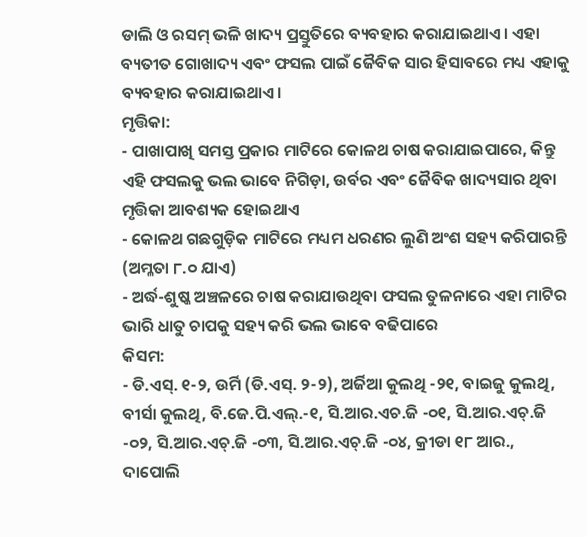ଡାଲି ଓ ରସମ୍ ଭଳି ଖାଦ୍ୟ ପ୍ରସ୍ତୁତିରେ ବ୍ୟବହାର କରାଯାଇଥାଏ। ଏହା ବ୍ୟତୀତ ଗୋଖାଦ୍ୟ ଏବଂ ଫସଲ ପାଇଁ ଜୈବିକ ସାର ହିସାବରେ ମଧ୍ୟ ଏହାକୁ ବ୍ୟବହାର କରାଯାଇଥାଏ।
ମୃତ୍ତିକା:
- ପାଖାପାଖି ସମସ୍ତ ପ୍ରକାର ମାଟିରେ କୋଳଥ ଚାଷ କରାଯାଇପାରେ, କିନ୍ତୁ ଏହି ଫସଲକୁ ଭଲ ଭାବେ ନିଗିଡ଼ା, ଉର୍ବର ଏବଂ ଜୈବିକ ଖାଦ୍ୟସାର ଥିବା ମୃତ୍ତିକା ଆବଶ୍ୟକ ହୋଇଥାଏ
- କୋଳଥ ଗଛଗୁଡ଼ିକ ମାଟିରେ ମଧ୍ୟମ ଧରଣର ଲୁଣି ଅଂଶ ସହ୍ୟ କରିପାରନ୍ତି (ଅମ୍ଳତା ୮.୦ ଯାଏ)
- ଅର୍ଦ୍ଧ-ଶୁଷ୍କ ଅଞ୍ଚଳରେ ଚାଷ କରାଯାଉଥିବା ଫସଲ ତୁଳନାରେ ଏହା ମାଟିର ଭାରି ଧାତୁ ଚାପକୁ ସହ୍ୟ କରି ଭଲ ଭାବେ ବଢିପାରେ
କିସମ:
- ଡି.ଏସ୍. ୧-୨, ଉର୍ମି (ଡି.ଏସ୍. ୨-୨), ଅର୍ଜିଆ କୁଲଥି -୨୧, ବାଇଜୁ କୁଲଥି, ବୀର୍ସା କୁଲଥି, ବି.ଜେ.ପି.ଏଲ୍.-୧, ସି.ଆର.ଏଚ.ଜି -୦୧, ସି.ଆର.ଏଚ୍.ଜି -୦୨, ସି.ଆର.ଏଚ୍.ଜି -୦୩, ସି.ଆର.ଏଚ୍.ଜି -୦୪, କ୍ରୀଡା ୧୮ ଆର., ଦାପୋଲି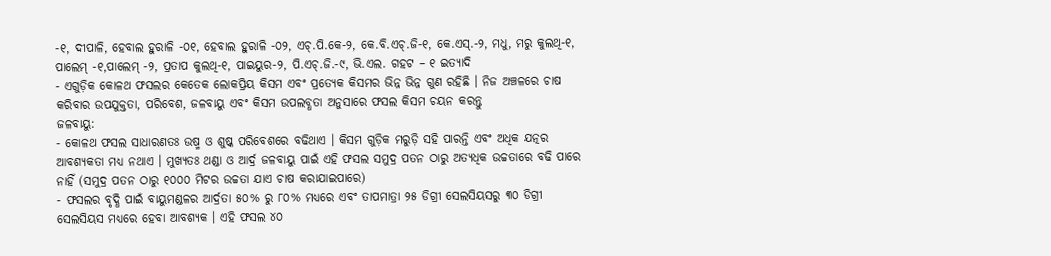-୧, ଦୀପାଳି, ହେବାଲ ହୁରାଳି -୦୧, ହେବାଲ ହୁରାଳି -୦୨, ଏଚ୍.ପି.କେ-୨, କେ.ବି.ଏଚ୍.ଜି-୧, କେ.ଏସ୍.-୨, ମଧୁ, ମରୁ କୁଲଥି-୧, ପାଲେମ୍ -୧,ପାଲେମ୍ -୨, ପ୍ରତାପ କୁଲଥି-୧, ପାଇୟୁର-୨, ପି.ଏଚ୍.ଜି.-୯, ଭି.ଏଲ. ଗହଟ – ୧ ଇତ୍ୟାଦି
- ଏଗୁଡ଼ିକ କୋଳଥ ଫସଲର କେତେକ ଲୋକପ୍ରିୟ କିସମ ଏବଂ ପ୍ରତ୍ୟେକ କିସମର ଭିନ୍ନ ଭିନ୍ନ ଗୁଣ ରହିଛି । ନିଜ ଅଞ୍ଚଳରେ ଚାଷ କରିବାର ଉପଯୁକ୍ତତା, ପରିବେଶ, ଜଳବାୟୁ ଏବଂ କିସମ ଉପଲବ୍ଧତା ଅନୁସାରେ ଫସଲ କିସମ ଚୟନ କରନ୍ତୁ
ଜଳବାୟୁ:
- କୋଳଥ ଫସଲ ସାଧାରଣତଃ ଉଷ୍ମ ଓ ଶୁଷ୍କ ପରିବେଶରେ ବଢିଥାଏ । କିସମ ଗୁଡ଼ିକ ମରୁଡ଼ି ସହି ପାରନ୍ତି ଏବଂ ଅଧିକ ଯତ୍ନର ଆବଶ୍ୟକତା ମଧ୍ୟ ନଥାଏ । ମୁଖ୍ୟତଃ ଥଣ୍ଡା ଓ ଆର୍ଦ୍ର ଜଳବାୟୁ ପାଇଁ ଏହି ଫସଲ ସମୁଦ୍ର ପତନ ଠାରୁ ଅତ୍ୟଧିକ ଉଚ୍ଚତାରେ ବଢି ପାରେ ନାହିଁ (ସମୁଦ୍ର ପତନ ଠାରୁ ୧୦୦୦ ମିଟର ଉଚ୍ଚତା ଯାଏ ଚାଷ କରାଯାଇପାରେ)
- ଫସଲର ବୃଦ୍ଧି ପାଇଁ ବାୟୁମଣ୍ଡଳର ଆର୍ଦ୍ରତା ୫୦% ରୁ ୮୦% ମଧ୍ୟରେ ଏବଂ ତାପମାତ୍ରା ୨୫ ଡିଗ୍ରୀ ସେଲସିୟସରୁ ୩୦ ଡିଗ୍ରୀ ସେଲସିୟସ ମଧ୍ୟରେ ହେବା ଆବଶ୍ୟକ । ଏହି ଫସଲ ୪୦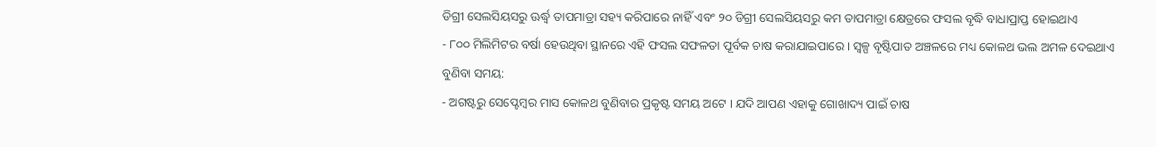ଡିଗ୍ରୀ ସେଲସିୟସରୁ ଊର୍ଦ୍ଧ୍ଵ ତାପମାତ୍ରା ସହ୍ୟ କରିପାରେ ନାହିଁ ଏବଂ ୨୦ ଡିଗ୍ରୀ ସେଲସିୟସରୁ କମ ତାପମାତ୍ରା କ୍ଷେତ୍ରରେ ଫସଲ ବୃଦ୍ଧି ବାଧାପ୍ରାପ୍ତ ହୋଇଥାଏ
- ୮୦୦ ମିଲିମିଟର ବର୍ଷା ହେଉଥିବା ସ୍ଥାନରେ ଏହି ଫସଲ ସଫଳତା ପୂର୍ବକ ଚାଷ କରାଯାଇପାରେ । ସ୍ୱଳ୍ପ ବୃଷ୍ଟିପାତ ଅଞ୍ଚଳରେ ମଧ୍ୟ କୋଳଥ ଭଲ ଅମଳ ଦେଇଥାଏ
ବୁଣିବା ସମୟ:
- ଅଗଷ୍ଟରୁ ସେପ୍ଟେମ୍ବର ମାସ କୋଳଥ ବୁଣିବାର ପ୍ରକୃଷ୍ଟ ସମୟ ଅଟେ । ଯଦି ଆପଣ ଏହାକୁ ଗୋଖାଦ୍ୟ ପାଇଁ ଚାଷ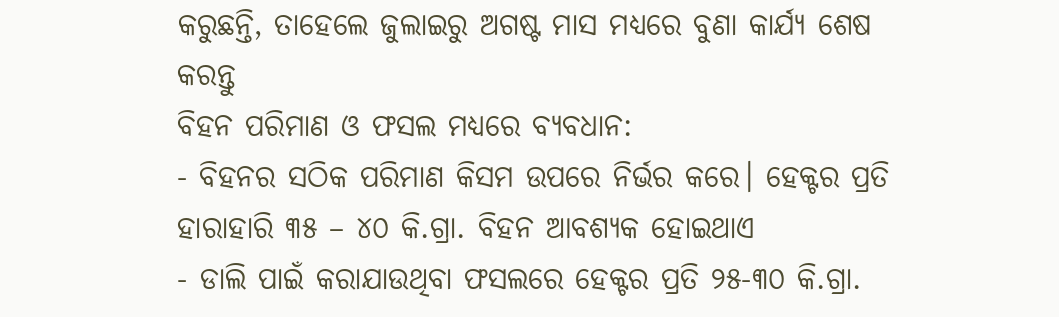କରୁଛନ୍ତି, ତାହେଲେ ଜୁଲାଇରୁ ଅଗଷ୍ଟ ମାସ ମଧ୍ୟରେ ବୁଣା କାର୍ଯ୍ୟ ଶେଷ କରନ୍ତୁ
ବିହନ ପରିମାଣ ଓ ଫସଲ ମଧ୍ୟରେ ବ୍ୟବଧାନ:
- ବିହନର ସଠିକ ପରିମାଣ କିସମ ଉପରେ ନିର୍ଭର କରେ। ହେକ୍ଟର ପ୍ରତି ହାରାହାରି ୩୫ – ୪୦ କି.ଗ୍ରା. ବିହନ ଆବଶ୍ୟକ ହୋଇଥାଏ
- ଡାଲି ପାଇଁ କରାଯାଉଥିବା ଫସଲରେ ହେକ୍ଟର ପ୍ରତି ୨୫-୩୦ କି.ଗ୍ରା.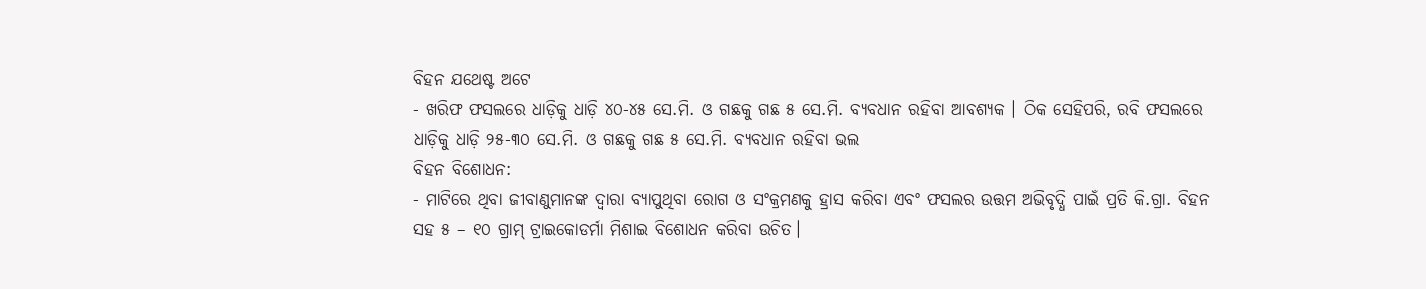ବିହନ ଯଥେଷ୍ଟ ଅଟେ
- ଖରିଫ ଫସଲରେ ଧାଡ଼ିକୁ ଧାଡ଼ି ୪୦-୪୫ ସେ.ମି. ଓ ଗଛକୁ ଗଛ ୫ ସେ.ମି. ବ୍ୟବଧାନ ରହିବା ଆବଶ୍ୟକ । ଠିକ ସେହିପରି, ରବି ଫସଲରେ ଧାଡ଼ିକୁ ଧାଡ଼ି ୨୫-୩୦ ସେ.ମି. ଓ ଗଛକୁ ଗଛ ୫ ସେ.ମି. ବ୍ୟବଧାନ ରହିବା ଭଲ
ବିହନ ବିଶୋଧନ:
- ମାଟିରେ ଥିବା ଜୀବାଣୁମାନଙ୍କ ଦ୍ଵାରା ବ୍ୟାପୁଥିବା ରୋଗ ଓ ସଂକ୍ରମଣକୁ ହ୍ରାସ କରିବା ଏବଂ ଫସଲର ଉତ୍ତମ ଅଭିବୃଦ୍ଧି ପାଇଁ ପ୍ରତି କି.ଗ୍ରା. ବିହନ ସହ ୫ – ୧୦ ଗ୍ରାମ୍ ଟ୍ରାଇକୋଡର୍ମା ମିଶାଇ ବିଶୋଧନ କରିବା ଉଚିତ।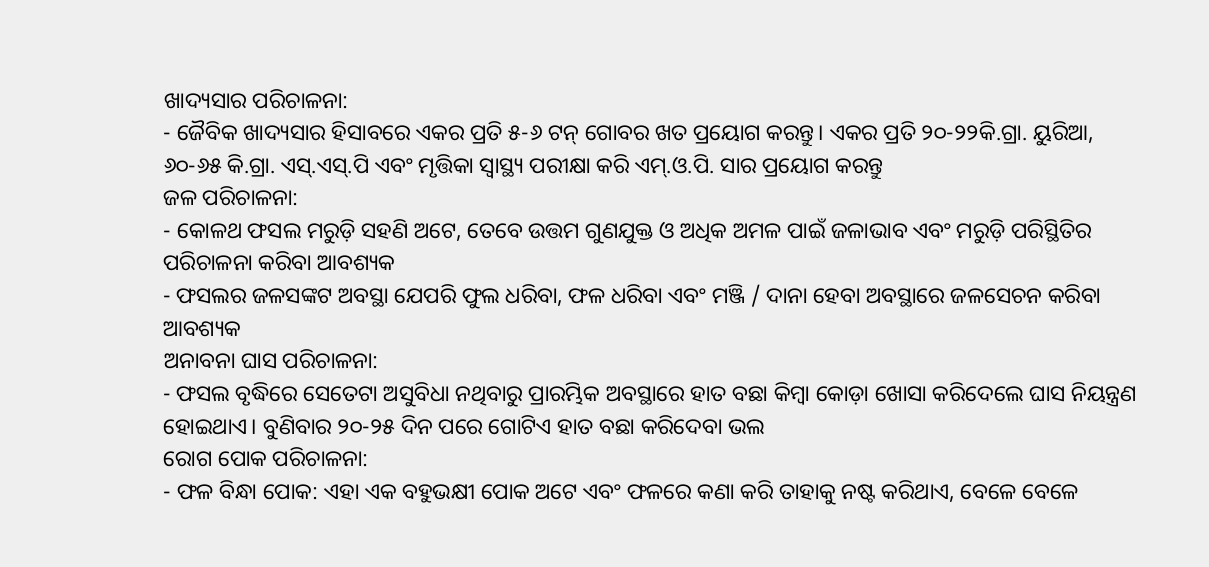ଖାଦ୍ୟସାର ପରିଚାଳନା:
- ଜୈବିକ ଖାଦ୍ୟସାର ହିସାବରେ ଏକର ପ୍ରତି ୫-୬ ଟନ୍ ଗୋବର ଖତ ପ୍ରୟୋଗ କରନ୍ତୁ। ଏକର ପ୍ରତି ୨୦-୨୨କି.ଗ୍ରା. ୟୁରିଆ, ୬୦-୬୫ କି.ଗ୍ରା. ଏସ୍.ଏସ୍.ପି ଏବଂ ମୃତ୍ତିକା ସ୍ୱାସ୍ଥ୍ୟ ପରୀକ୍ଷା କରି ଏମ୍.ଓ.ପି. ସାର ପ୍ରୟୋଗ କରନ୍ତୁ
ଜଳ ପରିଚାଳନା:
- କୋଳଥ ଫସଲ ମରୁଡ଼ି ସହଣି ଅଟେ, ତେବେ ଉତ୍ତମ ଗୁଣଯୁକ୍ତ ଓ ଅଧିକ ଅମଳ ପାଇଁ ଜଳାଭାବ ଏବଂ ମରୁଡ଼ି ପରିସ୍ଥିତିର ପରିଚାଳନା କରିବା ଆବଶ୍ୟକ
- ଫସଲର ଜଳସଙ୍କଟ ଅବସ୍ଥା ଯେପରି ଫୁଲ ଧରିବା, ଫଳ ଧରିବା ଏବଂ ମଞ୍ଜି / ଦାନା ହେବା ଅବସ୍ଥାରେ ଜଳସେଚନ କରିବା ଆବଶ୍ୟକ
ଅନାବନା ଘାସ ପରିଚାଳନା:
- ଫସଲ ବୃଦ୍ଧିରେ ସେତେଟା ଅସୁବିଧା ନଥିବାରୁ ପ୍ରାରମ୍ଭିକ ଅବସ୍ଥାରେ ହାତ ବଛା କିମ୍ବା କୋଡ଼ା ଖୋସା କରିଦେଲେ ଘାସ ନିୟନ୍ତ୍ରଣ ହୋଇଥାଏ। ବୁଣିବାର ୨୦-୨୫ ଦିନ ପରେ ଗୋଟିଏ ହାତ ବଛା କରିଦେବା ଭଲ
ରୋଗ ପୋକ ପରିଚାଳନା:
- ଫଳ ବିନ୍ଧା ପୋକ: ଏହା ଏକ ବହୁଭକ୍ଷୀ ପୋକ ଅଟେ ଏବଂ ଫଳରେ କଣା କରି ତାହାକୁ ନଷ୍ଟ କରିଥାଏ, ବେଳେ ବେଳେ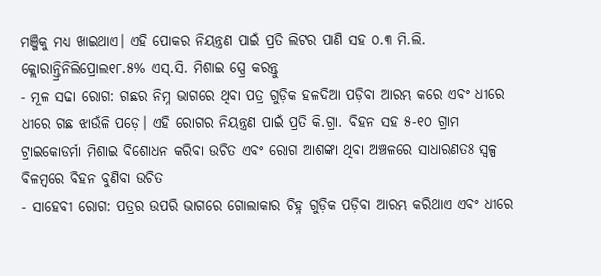ମଞ୍ଜିକୁ ମଧ୍ୟ ଖାଇଥାଏ। ଏହି ପୋକର ନିୟନ୍ତ୍ରଣ ପାଇଁ ପ୍ରତି ଲିଟର ପାଣି ସହ ୦.୩ ମି.ଲି. କ୍ଲୋରାନ୍ତ୍ରିନିଲିପ୍ରୋଲ୧୮.୫% ଏସ୍.ସି. ମିଶାଇ ସ୍ପ୍ରେ କରନ୍ତୁ
- ମୂଳ ସଢା ରୋଗ: ଗଛର ନିମ୍ନ ଭାଗରେ ଥିବା ପତ୍ର ଗୁଡ଼ିକ ହଳଦିଆ ପଡ଼ିବା ଆରମ୍ଭ କରେ ଏବଂ ଧୀରେ ଧୀରେ ଗଛ ଝାଉଁଳି ପଡ଼େ। ଏହି ରୋଗର ନିୟନ୍ତ୍ରଣ ପାଇଁ ପ୍ରତି କି.ଗ୍ରା. ବିହନ ସହ ୫-୧୦ ଗ୍ରାମ ଟ୍ରାଇକୋଡର୍ମା ମିଶାଇ ବିଶୋଧନ କରିବା ଉଚିତ ଏବଂ ରୋଗ ଆଶଙ୍କା ଥିବା ଅଞ୍ଚଳରେ ସାଧାରଣତଃ ସ୍ୱଳ୍ପ ବିଳମ୍ବରେ ବିହନ ବୁଣିବା ଉଚିତ
- ସାହେବୀ ରୋଗ: ପତ୍ରର ଉପରି ଭାଗରେ ଗୋଲାକାର ଚିହ୍ନ ଗୁଡ଼ିକ ପଡ଼ିବା ଆରମ୍ଭ କରିଥାଏ ଏବଂ ଧୀରେ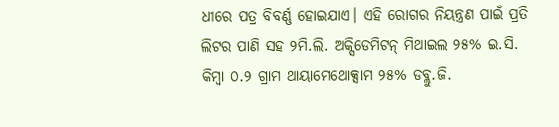ଧୀରେ ପତ୍ର ବିବର୍ଣ୍ଣ ହୋଇଯାଏ। ଏହି ରୋଗର ନିୟନ୍ତ୍ରଣ ପାଇଁ ପ୍ରତି ଲିଟର ପାଣି ସହ ୨ମି.ଲି. ଅକ୍ସିଡେମିଟନ୍ ମିଥାଇଲ ୨୫% ଇ.ସି. କିମ୍ବା ୦.୨ ଗ୍ରାମ ଥାୟାମେଥୋକ୍ସାମ ୨୫% ଡବ୍ଲୁ.ଜି.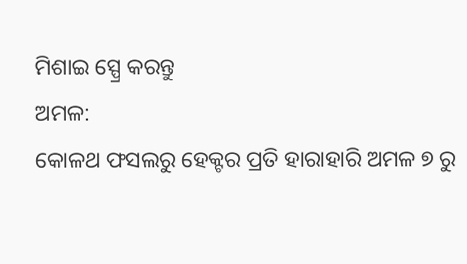ମିଶାଇ ସ୍ପ୍ରେ କରନ୍ତୁ
ଅମଳ:
କୋଳଥ ଫସଲରୁ ହେକ୍ଟର ପ୍ରତି ହାରାହାରି ଅମଳ ୭ ରୁ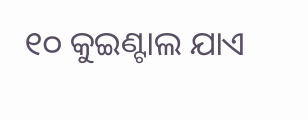୧୦ କୁଇଣ୍ଟାଲ ଯାଏ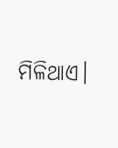ମିଳିଥାଏ।